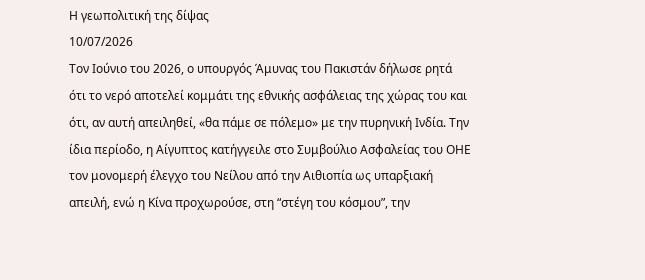Η γεωπολιτική της δίψας
10/07/2026
Τον Ιούνιο του 2026, ο υπουργός Άμυνας του Πακιστάν δήλωσε ρητά ότι το νερό αποτελεί κομμάτι της εθνικής ασφάλειας της χώρας του και ότι, αν αυτή απειληθεί, «θα πάμε σε πόλεμο» με την πυρηνική Ινδία. Την ίδια περίοδο, η Αίγυπτος κατήγγειλε στο Συμβούλιο Ασφαλείας του ΟΗΕ τον μονομερή έλεγχο του Νείλου από την Αιθιοπία ως υπαρξιακή απειλή, ενώ η Κίνα προχωρούσε, στη “στέγη του κόσμου”, την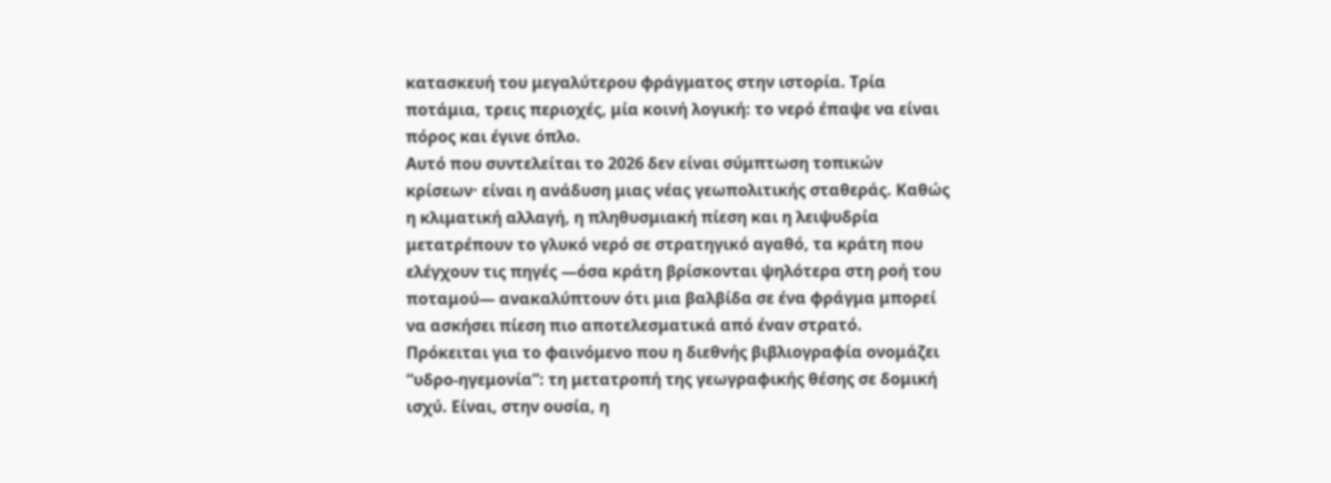κατασκευή του μεγαλύτερου φράγματος στην ιστορία. Τρία ποτάμια, τρεις περιοχές, μία κοινή λογική: το νερό έπαψε να είναι πόρος και έγινε όπλο.
Αυτό που συντελείται το 2026 δεν είναι σύμπτωση τοπικών κρίσεων· είναι η ανάδυση μιας νέας γεωπολιτικής σταθεράς. Καθώς η κλιματική αλλαγή, η πληθυσμιακή πίεση και η λειψυδρία μετατρέπουν το γλυκό νερό σε στρατηγικό αγαθό, τα κράτη που ελέγχουν τις πηγές —όσα κράτη βρίσκονται ψηλότερα στη ροή του ποταμού— ανακαλύπτουν ότι μια βαλβίδα σε ένα φράγμα μπορεί να ασκήσει πίεση πιο αποτελεσματικά από έναν στρατό.
Πρόκειται για το φαινόμενο που η διεθνής βιβλιογραφία ονομάζει “υδρο-ηγεμονία”: τη μετατροπή της γεωγραφικής θέσης σε δομική ισχύ. Είναι, στην ουσία, η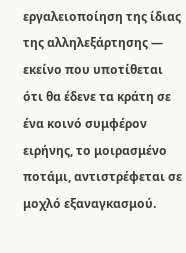εργαλειοποίηση της ίδιας της αλληλεξάρτησης — εκείνο που υποτίθεται ότι θα έδενε τα κράτη σε ένα κοινό συμφέρον ειρήνης, το μοιρασμένο ποτάμι, αντιστρέφεται σε μοχλό εξαναγκασμού.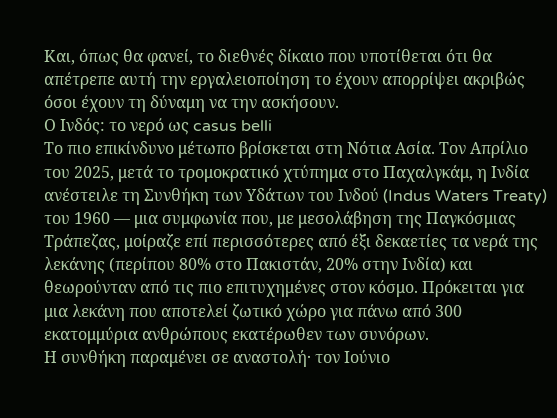Και, όπως θα φανεί, το διεθνές δίκαιο που υποτίθεται ότι θα απέτρεπε αυτή την εργαλειοποίηση το έχουν απορρίψει ακριβώς όσοι έχουν τη δύναμη να την ασκήσουν.
Ο Ινδός: το νερό ως casus belli
Το πιο επικίνδυνο μέτωπο βρίσκεται στη Νότια Ασία. Τον Απρίλιο του 2025, μετά το τρομοκρατικό χτύπημα στο Παχαλγκάμ, η Ινδία ανέστειλε τη Συνθήκη των Υδάτων του Ινδού (Indus Waters Treaty) του 1960 — μια συμφωνία που, με μεσολάβηση της Παγκόσμιας Τράπεζας, μοίραζε επί περισσότερες από έξι δεκαετίες τα νερά της λεκάνης (περίπου 80% στο Πακιστάν, 20% στην Ινδία) και θεωρούνταν από τις πιο επιτυχημένες στον κόσμο. Πρόκειται για μια λεκάνη που αποτελεί ζωτικό χώρο για πάνω από 300 εκατομμύρια ανθρώπους εκατέρωθεν των συνόρων.
Η συνθήκη παραμένει σε αναστολή· τον Ιούνιο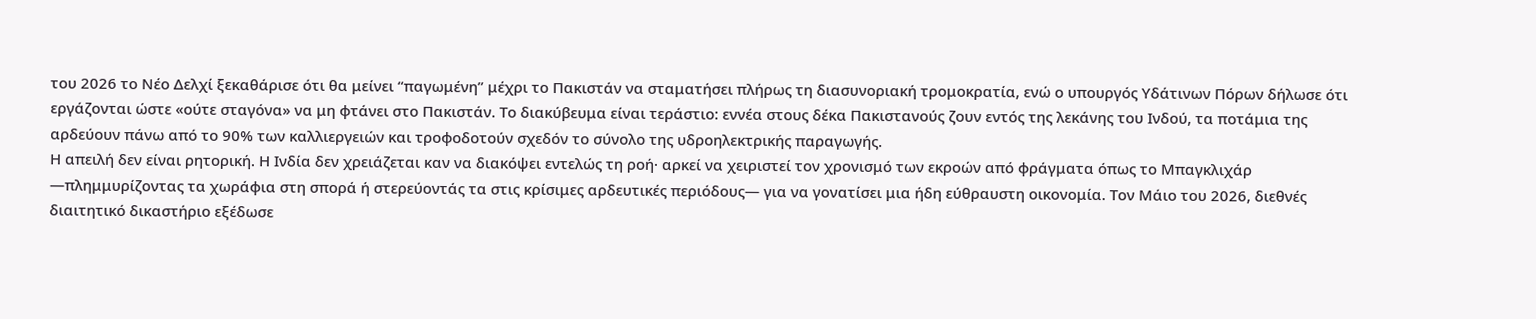του 2026 το Νέο Δελχί ξεκαθάρισε ότι θα μείνει “παγωμένη” μέχρι το Πακιστάν να σταματήσει πλήρως τη διασυνοριακή τρομοκρατία, ενώ ο υπουργός Υδάτινων Πόρων δήλωσε ότι εργάζονται ώστε «ούτε σταγόνα» να μη φτάνει στο Πακιστάν. Το διακύβευμα είναι τεράστιο: εννέα στους δέκα Πακιστανούς ζουν εντός της λεκάνης του Ινδού, τα ποτάμια της αρδεύουν πάνω από το 90% των καλλιεργειών και τροφοδοτούν σχεδόν το σύνολο της υδροηλεκτρικής παραγωγής.
Η απειλή δεν είναι ρητορική. Η Ινδία δεν χρειάζεται καν να διακόψει εντελώς τη ροή· αρκεί να χειριστεί τον χρονισμό των εκροών από φράγματα όπως το Μπαγκλιχάρ —πλημμυρίζοντας τα χωράφια στη σπορά ή στερεύοντάς τα στις κρίσιμες αρδευτικές περιόδους— για να γονατίσει μια ήδη εύθραυστη οικονομία. Τον Μάιο του 2026, διεθνές διαιτητικό δικαστήριο εξέδωσε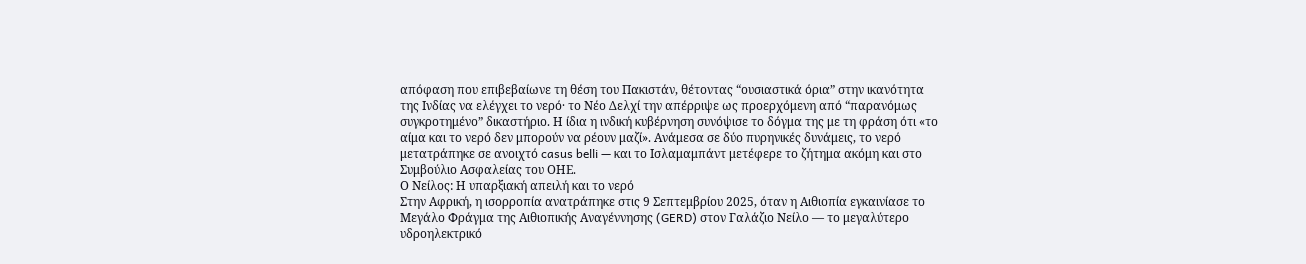απόφαση που επιβεβαίωνε τη θέση του Πακιστάν, θέτοντας “ουσιαστικά όρια” στην ικανότητα της Ινδίας να ελέγχει το νερό· το Νέο Δελχί την απέρριψε ως προερχόμενη από “παρανόμως συγκροτημένο” δικαστήριο. Η ίδια η ινδική κυβέρνηση συνόψισε το δόγμα της με τη φράση ότι «το αίμα και το νερό δεν μπορούν να ρέουν μαζί». Ανάμεσα σε δύο πυρηνικές δυνάμεις, το νερό μετατράπηκε σε ανοιχτό casus belli — και το Ισλαμαμπάντ μετέφερε το ζήτημα ακόμη και στο Συμβούλιο Ασφαλείας του ΟΗΕ.
Ο Νείλος: Η υπαρξιακή απειλή και το νερό
Στην Αφρική, η ισορροπία ανατράπηκε στις 9 Σεπτεμβρίου 2025, όταν η Αιθιοπία εγκαινίασε το Μεγάλο Φράγμα της Αιθιοπικής Αναγέννησης (GERD) στον Γαλάζιο Νείλο — το μεγαλύτερο υδροηλεκτρικό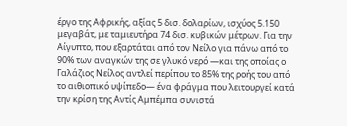έργο της Αφρικής, αξίας 5 δισ. δολαρίων, ισχύος 5.150 μεγαβάτ, με ταμιευτήρα 74 δισ. κυβικών μέτρων. Για την Αίγυπτο, που εξαρτάται από τον Νείλο για πάνω από το 90% των αναγκών της σε γλυκό νερό —και της οποίας ο Γαλάζιος Νείλος αντλεί περίπου το 85% της ροής του από το αιθιοπικό υψίπεδο— ένα φράγμα που λειτουργεί κατά την κρίση της Αντίς Αμπέμπα συνιστά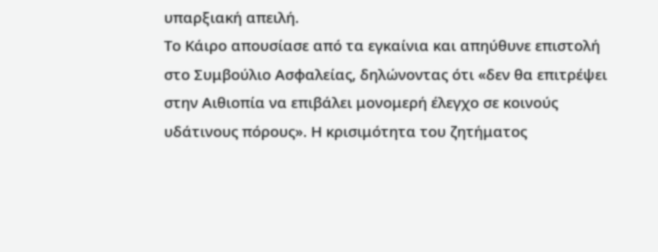υπαρξιακή απειλή.
Το Κάιρο απουσίασε από τα εγκαίνια και απηύθυνε επιστολή στο Συμβούλιο Ασφαλείας, δηλώνοντας ότι «δεν θα επιτρέψει στην Αιθιοπία να επιβάλει μονομερή έλεγχο σε κοινούς υδάτινους πόρους». Η κρισιμότητα του ζητήματος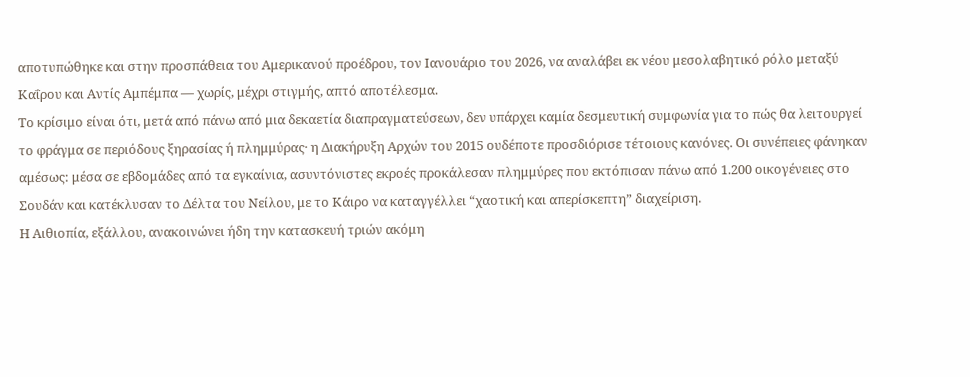αποτυπώθηκε και στην προσπάθεια του Αμερικανού προέδρου, τον Ιανουάριο του 2026, να αναλάβει εκ νέου μεσολαβητικό ρόλο μεταξύ Καΐρου και Αντίς Αμπέμπα — χωρίς, μέχρι στιγμής, απτό αποτέλεσμα.
Το κρίσιμο είναι ότι, μετά από πάνω από μια δεκαετία διαπραγματεύσεων, δεν υπάρχει καμία δεσμευτική συμφωνία για το πώς θα λειτουργεί το φράγμα σε περιόδους ξηρασίας ή πλημμύρας· η Διακήρυξη Αρχών του 2015 ουδέποτε προσδιόρισε τέτοιους κανόνες. Οι συνέπειες φάνηκαν αμέσως: μέσα σε εβδομάδες από τα εγκαίνια, ασυντόνιστες εκροές προκάλεσαν πλημμύρες που εκτόπισαν πάνω από 1.200 οικογένειες στο Σουδάν και κατέκλυσαν το Δέλτα του Νείλου, με το Κάιρο να καταγγέλλει “χαοτική και απερίσκεπτη” διαχείριση.
Η Αιθιοπία, εξάλλου, ανακοινώνει ήδη την κατασκευή τριών ακόμη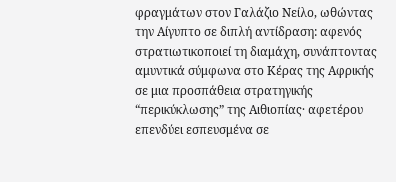φραγμάτων στον Γαλάζιο Νείλο, ωθώντας την Αίγυπτο σε διπλή αντίδραση: αφενός στρατιωτικοποιεί τη διαμάχη, συνάπτοντας αμυντικά σύμφωνα στο Κέρας της Αφρικής σε μια προσπάθεια στρατηγικής “περικύκλωσης” της Αιθιοπίας· αφετέρου επενδύει εσπευσμένα σε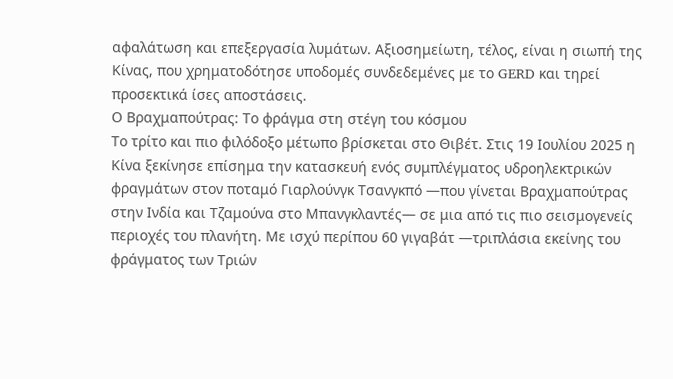αφαλάτωση και επεξεργασία λυμάτων. Αξιοσημείωτη, τέλος, είναι η σιωπή της Κίνας, που χρηματοδότησε υποδομές συνδεδεμένες με το GERD και τηρεί προσεκτικά ίσες αποστάσεις.
Ο Βραχμαπούτρας: Το φράγμα στη στέγη του κόσμου
Το τρίτο και πιο φιλόδοξο μέτωπο βρίσκεται στο Θιβέτ. Στις 19 Ιουλίου 2025 η Κίνα ξεκίνησε επίσημα την κατασκευή ενός συμπλέγματος υδροηλεκτρικών φραγμάτων στον ποταμό Γιαρλούνγκ Τσανγκπό —που γίνεται Βραχμαπούτρας στην Ινδία και Τζαμούνα στο Μπανγκλαντές— σε μια από τις πιο σεισμογενείς περιοχές του πλανήτη. Με ισχύ περίπου 60 γιγαβάτ —τριπλάσια εκείνης του φράγματος των Τριών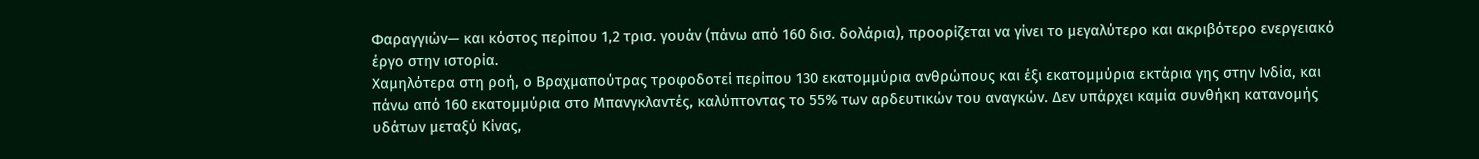Φαραγγιών— και κόστος περίπου 1,2 τρισ. γουάν (πάνω από 160 δισ. δολάρια), προορίζεται να γίνει το μεγαλύτερο και ακριβότερο ενεργειακό έργο στην ιστορία.
Χαμηλότερα στη ροή, ο Βραχμαπούτρας τροφοδοτεί περίπου 130 εκατομμύρια ανθρώπους και έξι εκατομμύρια εκτάρια γης στην Ινδία, και πάνω από 160 εκατομμύρια στο Μπανγκλαντές, καλύπτοντας το 55% των αρδευτικών του αναγκών. Δεν υπάρχει καμία συνθήκη κατανομής υδάτων μεταξύ Κίνας,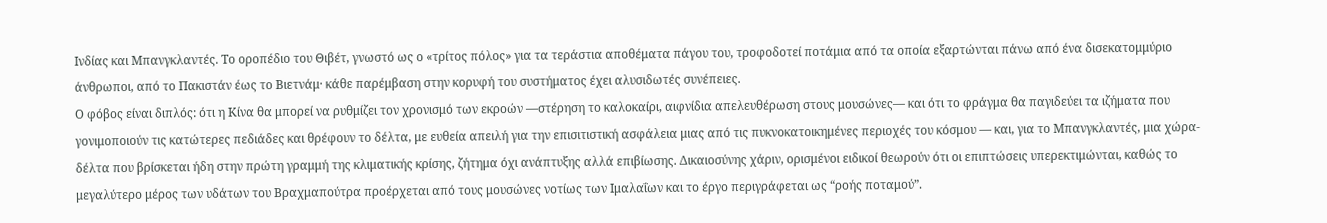Ινδίας και Μπανγκλαντές. Το οροπέδιο του Θιβέτ, γνωστό ως ο «τρίτος πόλος» για τα τεράστια αποθέματα πάγου του, τροφοδοτεί ποτάμια από τα οποία εξαρτώνται πάνω από ένα δισεκατομμύριο άνθρωποι, από το Πακιστάν έως το Βιετνάμ· κάθε παρέμβαση στην κορυφή του συστήματος έχει αλυσιδωτές συνέπειες.
Ο φόβος είναι διπλός: ότι η Κίνα θα μπορεί να ρυθμίζει τον χρονισμό των εκροών —στέρηση το καλοκαίρι, αιφνίδια απελευθέρωση στους μουσώνες— και ότι το φράγμα θα παγιδεύει τα ιζήματα που γονιμοποιούν τις κατώτερες πεδιάδες και θρέφουν το δέλτα, με ευθεία απειλή για την επισιτιστική ασφάλεια μιας από τις πυκνοκατοικημένες περιοχές του κόσμου — και, για το Μπανγκλαντές, μια χώρα-δέλτα που βρίσκεται ήδη στην πρώτη γραμμή της κλιματικής κρίσης, ζήτημα όχι ανάπτυξης αλλά επιβίωσης. Δικαιοσύνης χάριν, ορισμένοι ειδικοί θεωρούν ότι οι επιπτώσεις υπερεκτιμώνται, καθώς το μεγαλύτερο μέρος των υδάτων του Βραχμαπούτρα προέρχεται από τους μουσώνες νοτίως των Ιμαλαΐων και το έργο περιγράφεται ως “ροής ποταμού”.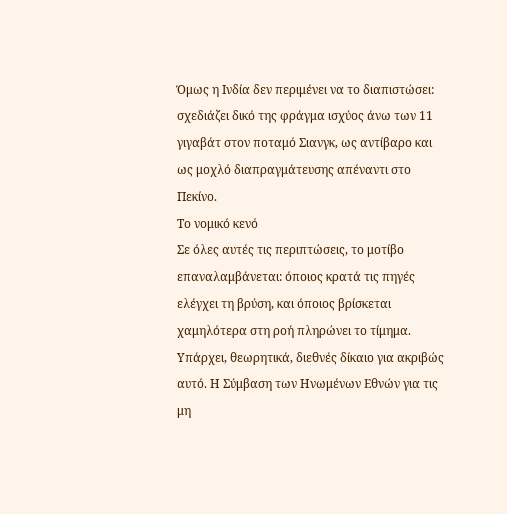Όμως η Ινδία δεν περιμένει να το διαπιστώσει: σχεδιάζει δικό της φράγμα ισχύος άνω των 11 γιγαβάτ στον ποταμό Σιανγκ, ως αντίβαρο και ως μοχλό διαπραγμάτευσης απέναντι στο Πεκίνο.
Το νομικό κενό
Σε όλες αυτές τις περιπτώσεις, το μοτίβο επαναλαμβάνεται: όποιος κρατά τις πηγές ελέγχει τη βρύση, και όποιος βρίσκεται χαμηλότερα στη ροή πληρώνει το τίμημα. Υπάρχει, θεωρητικά, διεθνές δίκαιο για ακριβώς αυτό. Η Σύμβαση των Ηνωμένων Εθνών για τις μη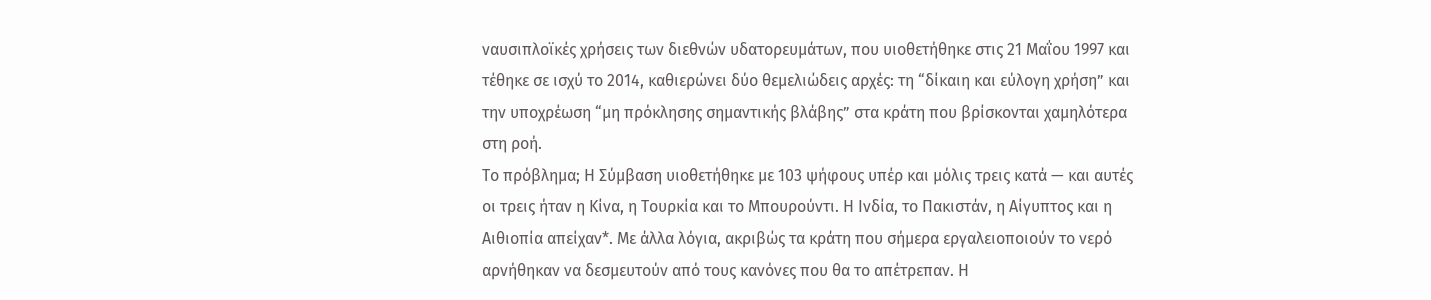ναυσιπλοϊκές χρήσεις των διεθνών υδατορευμάτων, που υιοθετήθηκε στις 21 Μαΐου 1997 και τέθηκε σε ισχύ το 2014, καθιερώνει δύο θεμελιώδεις αρχές: τη “δίκαιη και εύλογη χρήση” και την υποχρέωση “μη πρόκλησης σημαντικής βλάβης” στα κράτη που βρίσκονται χαμηλότερα στη ροή.
Το πρόβλημα; Η Σύμβαση υιοθετήθηκε με 103 ψήφους υπέρ και μόλις τρεις κατά — και αυτές οι τρεις ήταν η Κίνα, η Τουρκία και το Μπουρούντι. Η Ινδία, το Πακιστάν, η Αίγυπτος και η Αιθιοπία απείχαν*. Με άλλα λόγια, ακριβώς τα κράτη που σήμερα εργαλειοποιούν το νερό αρνήθηκαν να δεσμευτούν από τους κανόνες που θα το απέτρεπαν. Η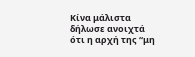Κίνα μάλιστα δήλωσε ανοιχτά ότι η αρχή της “μη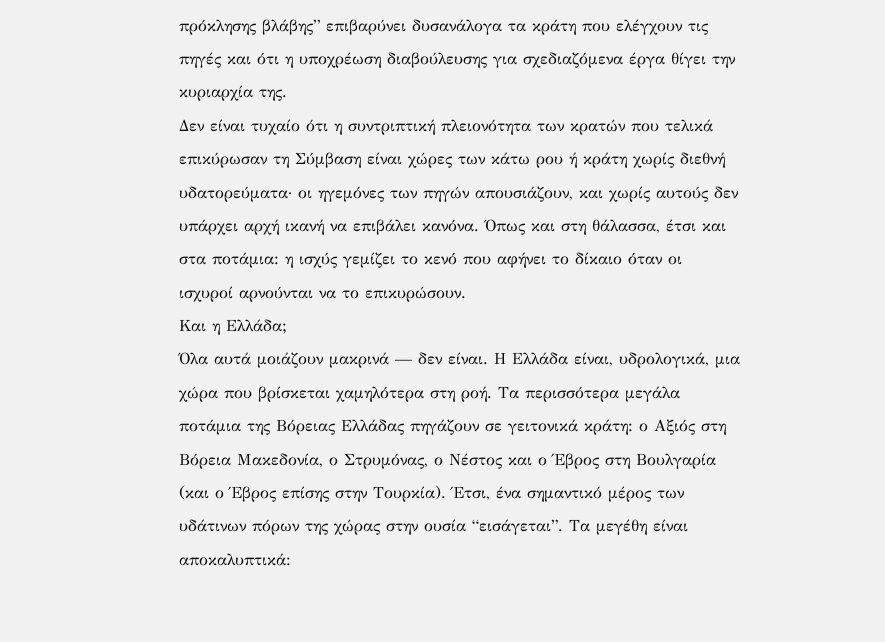πρόκλησης βλάβης” επιβαρύνει δυσανάλογα τα κράτη που ελέγχουν τις πηγές και ότι η υποχρέωση διαβούλευσης για σχεδιαζόμενα έργα θίγει την κυριαρχία της.
Δεν είναι τυχαίο ότι η συντριπτική πλειονότητα των κρατών που τελικά επικύρωσαν τη Σύμβαση είναι χώρες των κάτω ρου ή κράτη χωρίς διεθνή υδατορεύματα· οι ηγεμόνες των πηγών απουσιάζουν, και χωρίς αυτούς δεν υπάρχει αρχή ικανή να επιβάλει κανόνα. Όπως και στη θάλασσα, έτσι και στα ποτάμια: η ισχύς γεμίζει το κενό που αφήνει το δίκαιο όταν οι ισχυροί αρνούνται να το επικυρώσουν.
Και η Ελλάδα;
Όλα αυτά μοιάζουν μακρινά — δεν είναι. Η Ελλάδα είναι, υδρολογικά, μια χώρα που βρίσκεται χαμηλότερα στη ροή. Τα περισσότερα μεγάλα ποτάμια της Βόρειας Ελλάδας πηγάζουν σε γειτονικά κράτη: ο Αξιός στη Βόρεια Μακεδονία, ο Στρυμόνας, ο Νέστος και ο Έβρος στη Βουλγαρία (και ο Έβρος επίσης στην Τουρκία). Έτσι, ένα σημαντικό μέρος των υδάτινων πόρων της χώρας στην ουσία “εισάγεται”. Τα μεγέθη είναι αποκαλυπτικά: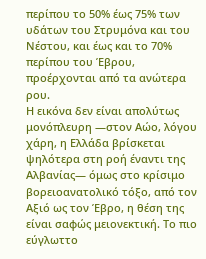περίπου το 50% έως 75% των υδάτων του Στρυμόνα και του Νέστου, και έως και το 70% περίπου του Έβρου, προέρχονται από τα ανώτερα ρου.
Η εικόνα δεν είναι απολύτως μονόπλευρη —στον Αώο, λόγου χάρη, η Ελλάδα βρίσκεται ψηλότερα στη ροή έναντι της Αλβανίας— όμως στο κρίσιμο βορειοανατολικό τόξο, από τον Αξιό ως τον Έβρο, η θέση της είναι σαφώς μειονεκτική. Το πιο εύγλωττο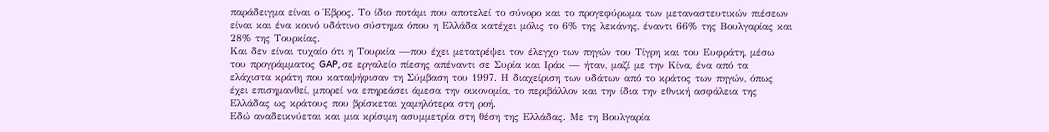παράδειγμα είναι ο Έβρος. Το ίδιο ποτάμι που αποτελεί το σύνορο και το προγεφύρωμα των μεταναστευτικών πιέσεων είναι και ένα κοινό υδάτινο σύστημα όπου η Ελλάδα κατέχει μόλις το 6% της λεκάνης, έναντι 66% της Βουλγαρίας και 28% της Τουρκίας.
Και δεν είναι τυχαίο ότι η Τουρκία —που έχει μετατρέψει τον έλεγχο των πηγών του Τίγρη και του Ευφράτη, μέσω του προγράμματος GAP, σε εργαλείο πίεσης απέναντι σε Συρία και Ιράκ — ήταν, μαζί με την Κίνα, ένα από τα ελάχιστα κράτη που καταψήφισαν τη Σύμβαση του 1997. Η διαχείριση των υδάτων από το κράτος των πηγών, όπως έχει επισημανθεί, μπορεί να επηρεάσει άμεσα την οικονομία, το περιβάλλον και την ίδια την εθνική ασφάλεια της Ελλάδας ως κράτους που βρίσκεται χαμηλότερα στη ροή.
Εδώ αναδεικνύεται και μια κρίσιμη ασυμμετρία στη θέση της Ελλάδας. Με τη Βουλγαρία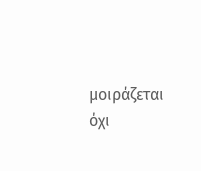μοιράζεται όχι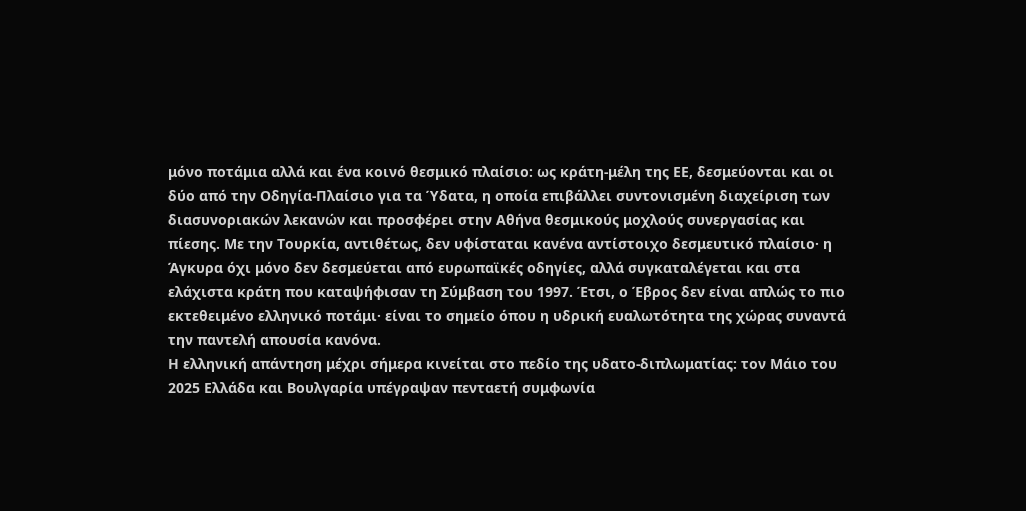μόνο ποτάμια αλλά και ένα κοινό θεσμικό πλαίσιο: ως κράτη-μέλη της ΕΕ, δεσμεύονται και οι δύο από την Οδηγία-Πλαίσιο για τα Ύδατα, η οποία επιβάλλει συντονισμένη διαχείριση των διασυνοριακών λεκανών και προσφέρει στην Αθήνα θεσμικούς μοχλούς συνεργασίας και πίεσης. Με την Τουρκία, αντιθέτως, δεν υφίσταται κανένα αντίστοιχο δεσμευτικό πλαίσιο· η Άγκυρα όχι μόνο δεν δεσμεύεται από ευρωπαϊκές οδηγίες, αλλά συγκαταλέγεται και στα ελάχιστα κράτη που καταψήφισαν τη Σύμβαση του 1997. Έτσι, ο Έβρος δεν είναι απλώς το πιο εκτεθειμένο ελληνικό ποτάμι· είναι το σημείο όπου η υδρική ευαλωτότητα της χώρας συναντά την παντελή απουσία κανόνα.
Η ελληνική απάντηση μέχρι σήμερα κινείται στο πεδίο της υδατο-διπλωματίας: τον Μάιο του 2025 Ελλάδα και Βουλγαρία υπέγραψαν πενταετή συμφωνία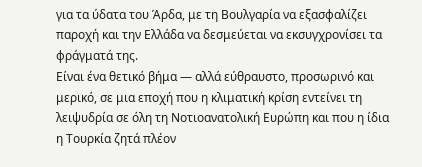για τα ύδατα του Άρδα, με τη Βουλγαρία να εξασφαλίζει παροχή και την Ελλάδα να δεσμεύεται να εκσυγχρονίσει τα φράγματά της.
Είναι ένα θετικό βήμα — αλλά εύθραυστο, προσωρινό και μερικό, σε μια εποχή που η κλιματική κρίση εντείνει τη λειψυδρία σε όλη τη Νοτιοανατολική Ευρώπη και που η ίδια η Τουρκία ζητά πλέον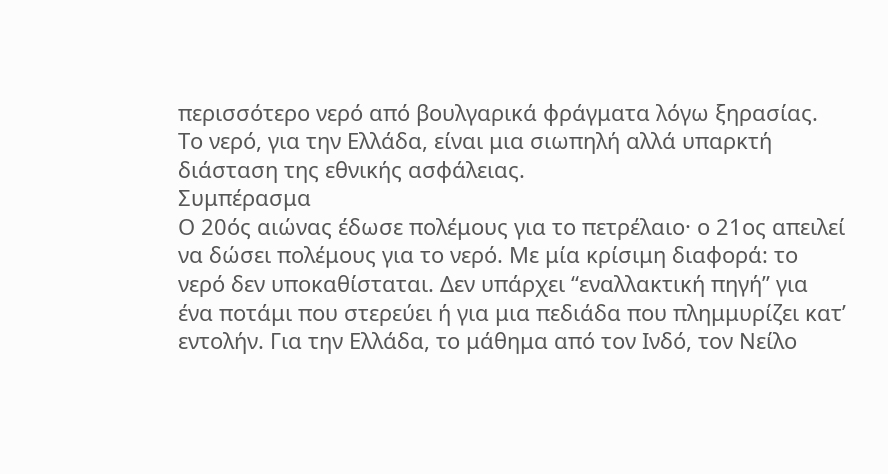περισσότερο νερό από βουλγαρικά φράγματα λόγω ξηρασίας. Το νερό, για την Ελλάδα, είναι μια σιωπηλή αλλά υπαρκτή διάσταση της εθνικής ασφάλειας.
Συμπέρασμα
Ο 20ός αιώνας έδωσε πολέμους για το πετρέλαιο· ο 21ος απειλεί να δώσει πολέμους για το νερό. Με μία κρίσιμη διαφορά: το νερό δεν υποκαθίσταται. Δεν υπάρχει “εναλλακτική πηγή” για ένα ποτάμι που στερεύει ή για μια πεδιάδα που πλημμυρίζει κατ’ εντολήν. Για την Ελλάδα, το μάθημα από τον Ινδό, τον Νείλο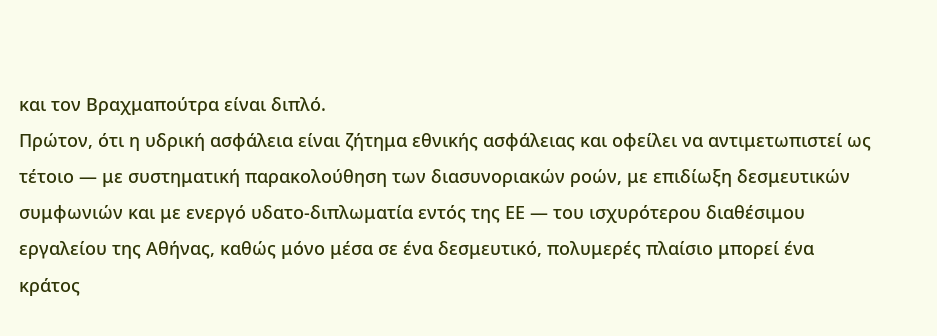και τον Βραχμαπούτρα είναι διπλό.
Πρώτον, ότι η υδρική ασφάλεια είναι ζήτημα εθνικής ασφάλειας και οφείλει να αντιμετωπιστεί ως τέτοιο — με συστηματική παρακολούθηση των διασυνοριακών ροών, με επιδίωξη δεσμευτικών συμφωνιών και με ενεργό υδατο-διπλωματία εντός της ΕΕ — του ισχυρότερου διαθέσιμου εργαλείου της Αθήνας, καθώς μόνο μέσα σε ένα δεσμευτικό, πολυμερές πλαίσιο μπορεί ένα κράτος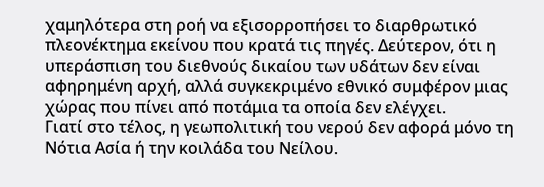χαμηλότερα στη ροή να εξισορροπήσει το διαρθρωτικό πλεονέκτημα εκείνου που κρατά τις πηγές. Δεύτερον, ότι η υπεράσπιση του διεθνούς δικαίου των υδάτων δεν είναι αφηρημένη αρχή, αλλά συγκεκριμένο εθνικό συμφέρον μιας χώρας που πίνει από ποτάμια τα οποία δεν ελέγχει.
Γιατί στο τέλος, η γεωπολιτική του νερού δεν αφορά μόνο τη Νότια Ασία ή την κοιλάδα του Νείλου.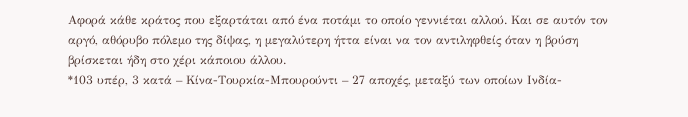Αφορά κάθε κράτος που εξαρτάται από ένα ποτάμι το οποίο γεννιέται αλλού. Και σε αυτόν τον αργό, αθόρυβο πόλεμο της δίψας, η μεγαλύτερη ήττα είναι να τον αντιληφθείς όταν η βρύση βρίσκεται ήδη στο χέρι κάποιου άλλου.
*103 υπέρ, 3 κατά – Κίνα-Τουρκία-Μπουρούντι – 27 αποχές, μεταξύ των οποίων Ινδία-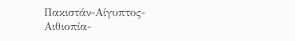Πακιστάν-Αίγυπτος-Αιθιοπία-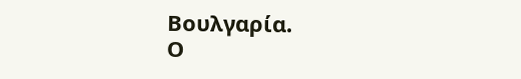Βουλγαρία.
Ο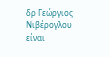δρ Γεώργιος Νιβέρογλου είναι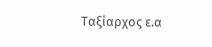Ταξίαρχος ε.α